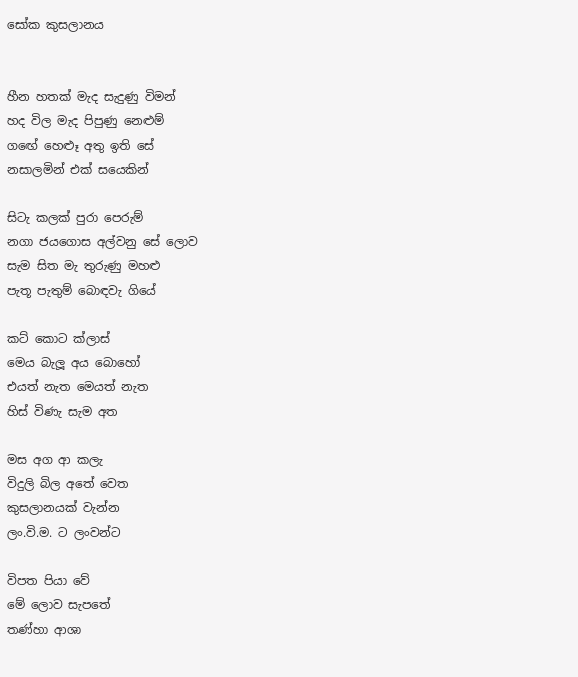සෝක කුසලානය


හීන හතක් මැද සැදුණු විමන්
හද විල මැද පිපුණු නෙළුම්
ගඟේ හෙළූ අතු ඉති සේ
නසාලමින් එක් සයෙකින්

සිටැ කලක් පුරා පෙරුම්
නගා ජයගොස අල්වනු සේ ලොව
සැම සිත මැ තුරුණු මහළු
පැතූ පැතුම් බොඳවැ ගියේ

කට් කොට ක්ලාස්
මෙය බැලූ අය බොහෝ
එයත් නැත මෙයත් නැත
හිස් විණැ සැම අත

මස අග ආ කලැ
විදුලි බිල අතේ වෙත
කුසලානයක් වැන්න
ලං.වි.ම. ට ලංවන්ට

විපත පියා වේ
මේ ලොව සැපතේ
තණ්හා ආශා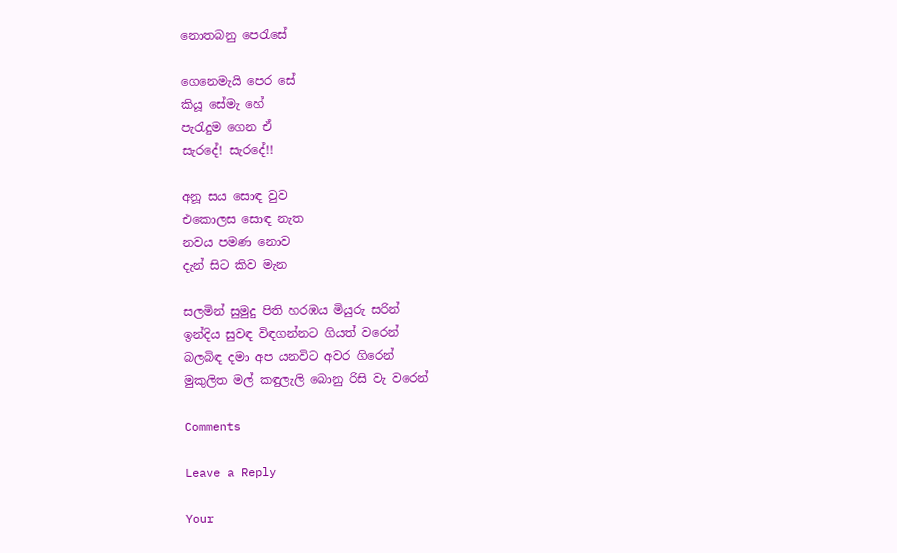නොතබනු පෙරැසේ

ගෙනෙමැයි පෙර සේ
කියූ සේමැ හේ
පැරැදුම ගෙන ඒ
සැරදේ! සැරදේ!!

අනූ සය සොඳ වුව
එකොලස සොඳ නැත
නවය පමණ නොව
දැන් සිට කිව මැන

සලමින් සුමුදු පිති හරඹය මියුරු සරින්
ඉන්දිය සුවඳ විඳගන්නට ගියත් වරෙන්
බලබිඳ දමා අප යනවිට අවර ගිරෙන්
මුකුලිත මල් කඳුලැලි බොනු රිසි වැ වරෙන්

Comments

Leave a Reply

Your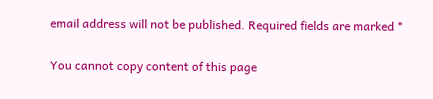email address will not be published. Required fields are marked *

You cannot copy content of this page